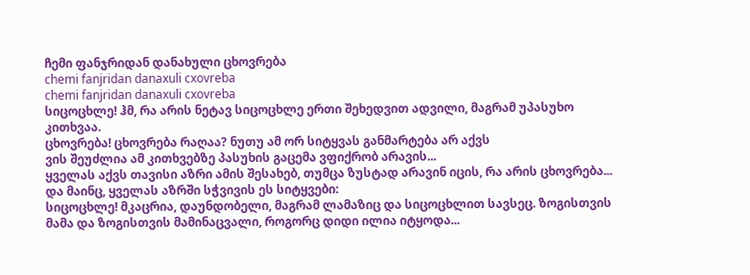ჩემი ფანჯრიდან დანახული ცხოვრება
chemi fanjridan danaxuli cxovreba
chemi fanjridan danaxuli cxovreba
სიცოცხლე! ჰმ, რა არის ნეტავ სიცოცხლე ერთი შეხედვით ადვილი, მაგრამ უპასუხო კითხვაა.
ცხოვრება! ცხოვრება რაღაა? ნუთუ ამ ორ სიტყვას განმარტება არ აქვს
ვის შეუძლია ამ კითხვებზე პასუხის გაცემა ვფიქრობ არავის...
ყველას აქვს თავისი აზრი ამის შესახებ, თუმცა ზუსტად არავინ იცის, რა არის ცხოვრება... და მაინც, ყველას აზრში სჭვივის ეს სიტყვები:
სიცოცხლე! მკაცრია, დაუნდობელი, მაგრამ ლამაზიც და სიცოცხლით სავსეც. ზოგისთვის მამა და ზოგისთვის მამინაცვალი, როგორც დიდი ილია იტყოდა...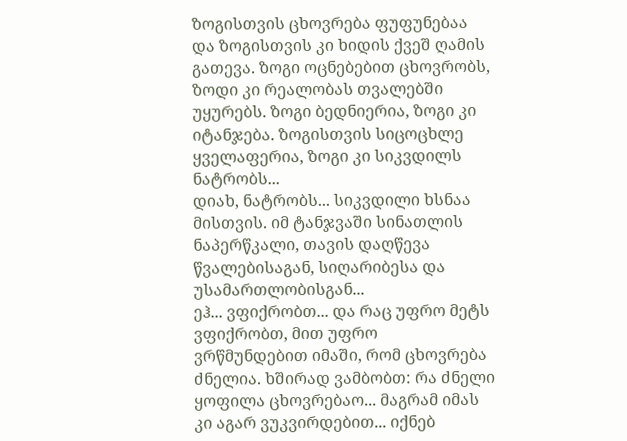ზოგისთვის ცხოვრება ფუფუნებაა და ზოგისთვის კი ხიდის ქვეშ ღამის გათევა. ზოგი ოცნებებით ცხოვრობს, ზოდი კი რეალობას თვალებში უყურებს. ზოგი ბედნიერია, ზოგი კი იტანჯება. ზოგისთვის სიცოცხლე ყველაფერია, ზოგი კი სიკვდილს ნატრობს...
დიახ, ნატრობს... სიკვდილი ხსნაა მისთვის. იმ ტანჯვაში სინათლის ნაპერწკალი, თავის დაღწევა წვალებისაგან, სიღარიბესა და უსამართლობისგან...
ეჰ... ვფიქრობთ... და რაც უფრო მეტს ვფიქრობთ, მით უფრო ვრწმუნდებით იმაში, რომ ცხოვრება ძნელია. ხშირად ვამბობთ: რა ძნელი ყოფილა ცხოვრებაო... მაგრამ იმას კი აგარ ვუკვირდებით... იქნებ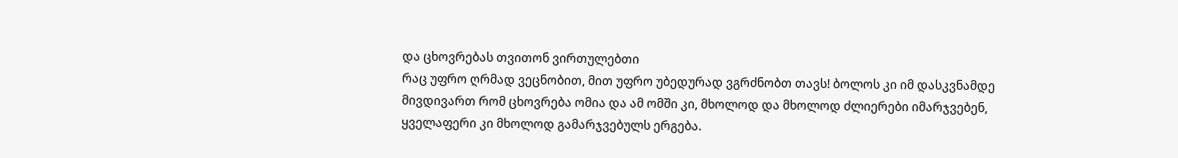და ცხოვრებას თვითონ ვირთულებთი
რაც უფრო ღრმად ვეცნობით, მით უფრო უბედურად ვგრძნობთ თავს! ბოლოს კი იმ დასკვნამდე მივდივართ რომ ცხოვრება ომია და ამ ომში კი, მხოლოდ და მხოლოდ ძლიერები იმარჯვებენ, ყველაფერი კი მხოლოდ გამარჯვებულს ერგება.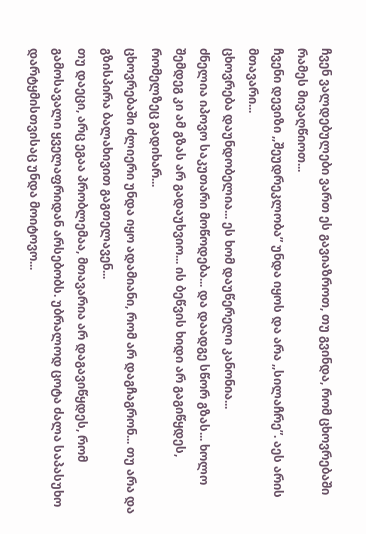ჩვენ ვალდებულები ვართ ეს გავიაზროთ, თუ გვინდა, რომ ცხოვრებაში რამეს მივაღწიოთ...
ჩვენი დევიზი ,,შეუდრეკლობა” უნდა იყოს და არა ,,სილაჩრე”. აეს არის მთავარი...
ცხოვრება დაუნდობელია... ეს ხომ დაუწერელი კანონია...
ძნელია იპოვო საკუთარი მოწოდება... და დაადგე სწორ გზას... ხოლო შემდეგ კი ამ გზას არ გადაუხვიო... ის ბეწვის ხიდი არ გაგიწყდეს, რომელზეც გადიხარ...
ცხოვრებაში ძლიერი უნდა იყო ადამიანი, რომ არ დაგჩაგრონ... თუ არა და გზისპირა ბალახივით გაგთელავენ...
თუ დაეცი, არც ეგაა პრობლემაა, მთავარია არ დაგავიწყდეს, რომ გამოსავალი ყველაფრიდან არსებობს. უბრალოდ ცოტა ძალა საპასუხო დარტყმისთვისაც უნდა მოიტოვო...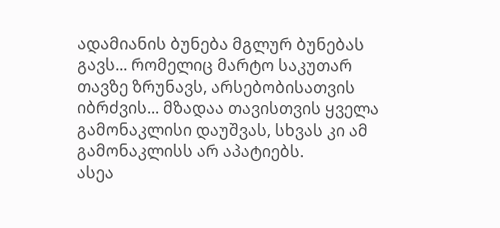ადამიანის ბუნება მგლურ ბუნებას გავს... რომელიც მარტო საკუთარ თავზე ზრუნავს, არსებობისათვის იბრძვის... მზადაა თავისთვის ყველა გამონაკლისი დაუშვას, სხვას კი ამ გამონაკლისს არ აპატიებს.
ასეა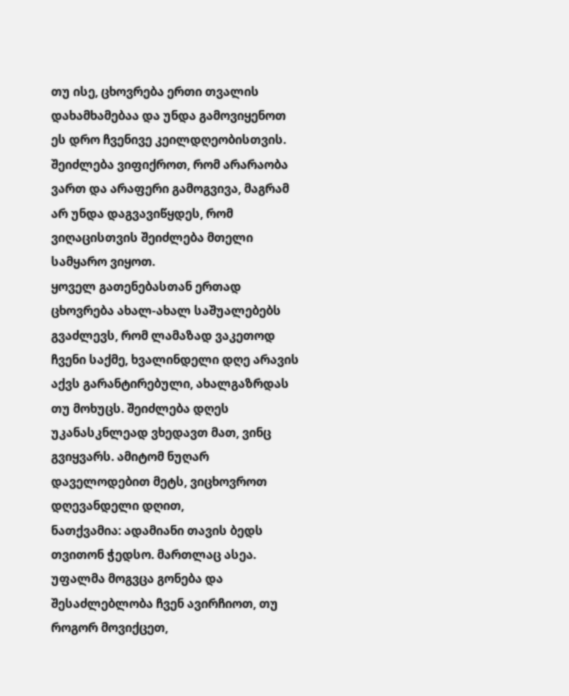თუ ისე, ცხოვრება ერთი თვალის დახამხამებაა და უნდა გამოვიყენოთ ეს დრო ჩვენივე კეილდღეობისთვის. შეიძლება ვიფიქროთ, რომ არარაობა ვართ და არაფერი გამოგვივა, მაგრამ არ უნდა დაგვავიწყდეს, რომ ვიღაცისთვის შეიძლება მთელი სამყარო ვიყოთ.
ყოველ გათენებასთან ერთად ცხოვრება ახალ-ახალ საშუალებებს გვაძლევს, რომ ლამაზად ვაკეთოდ ჩვენი საქმე, ხვალინდელი დღე არავის აქვს გარანტირებული, ახალგაზრდას თუ მოხუცს. შეიძლება დღეს უკანასკნლეად ვხედავთ მათ, ვინც გვიყვარს. ამიტომ ნუღარ დაველოდებით მეტს, ვიცხოვროთ დღევანდელი დღით,
ნათქვამია: ადამიანი თავის ბედს თვითონ ჭედსო. მართლაც ასეა. უფალმა მოგვცა გონება და შესაძლებლობა ჩვენ ავირჩიოთ, თუ როგორ მოვიქცეთ,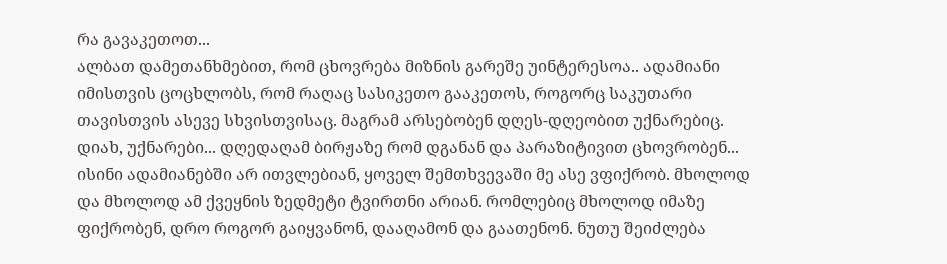რა გავაკეთოთ...
ალბათ დამეთანხმებით, რომ ცხოვრება მიზნის გარეშე უინტერესოა.. ადამიანი იმისთვის ცოცხლობს, რომ რაღაც სასიკეთო გააკეთოს, როგორც საკუთარი თავისთვის ასევე სხვისთვისაც. მაგრამ არსებობენ დღეს-დღეობით უქნარებიც. დიახ, უქნარები... დღედაღამ ბირჟაზე რომ დგანან და პარაზიტივით ცხოვრობენ... ისინი ადამიანებში არ ითვლებიან, ყოველ შემთხვევაში მე ასე ვფიქრობ. მხოლოდ და მხოლოდ ამ ქვეყნის ზედმეტი ტვირთნი არიან. რომლებიც მხოლოდ იმაზე ფიქრობენ, დრო როგორ გაიყვანონ, დააღამონ და გაათენონ. ნუთუ შეიძლება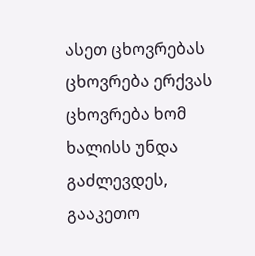ასეთ ცხოვრებას ცხოვრება ერქვას
ცხოვრება ხომ ხალისს უნდა გაძლევდეს, გააკეთო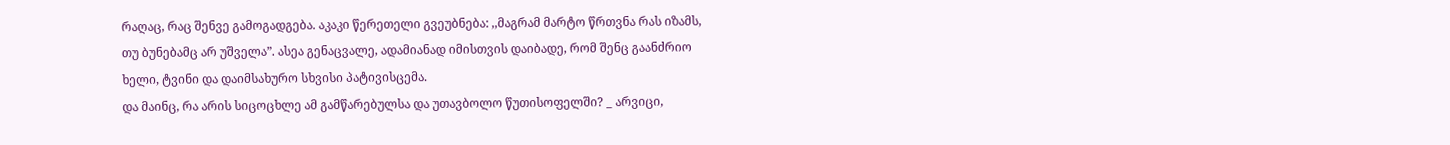რაღაც, რაც შენვე გამოგადგება. აკაკი წერეთელი გვეუბნება: ,,მაგრამ მარტო წრთვნა რას იზამს, თუ ბუნებამც არ უშველა”. ასეა გენაცვალე, ადამიანად იმისთვის დაიბადე, რომ შენც გაანძრიო ხელი, ტვინი და დაიმსახურო სხვისი პატივისცემა.
და მაინც, რა არის სიცოცხლე ამ გამწარებულსა და უთავბოლო წუთისოფელში? _ არვიცი,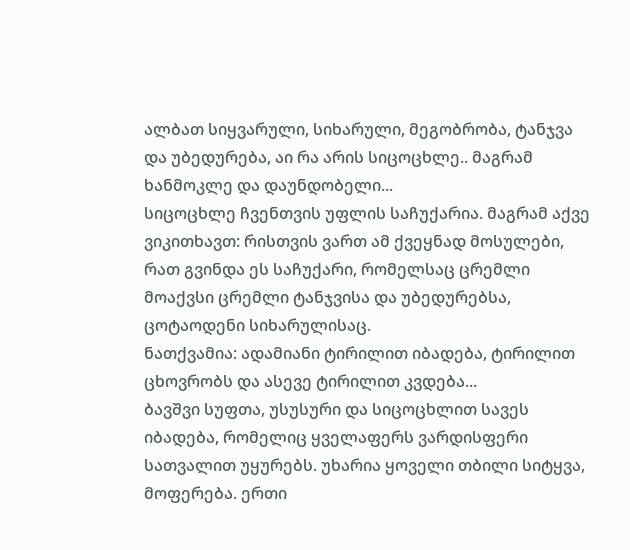ალბათ სიყვარული, სიხარული, მეგობრობა, ტანჯვა და უბედურება, აი რა არის სიცოცხლე.. მაგრამ ხანმოკლე და დაუნდობელი...
სიცოცხლე ჩვენთვის უფლის საჩუქარია. მაგრამ აქვე ვიკითხავთ: რისთვის ვართ ამ ქვეყნად მოსულები, რათ გვინდა ეს საჩუქარი, რომელსაც ცრემლი მოაქვსი ცრემლი ტანჯვისა და უბედურებსა, ცოტაოდენი სიხარულისაც.
ნათქვამია: ადამიანი ტირილით იბადება, ტირილით ცხოვრობს და ასევე ტირილით კვდება...
ბავშვი სუფთა, უსუსური და სიცოცხლით სავეს იბადება, რომელიც ყველაფერს ვარდისფერი სათვალით უყურებს. უხარია ყოველი თბილი სიტყვა, მოფერება. ერთი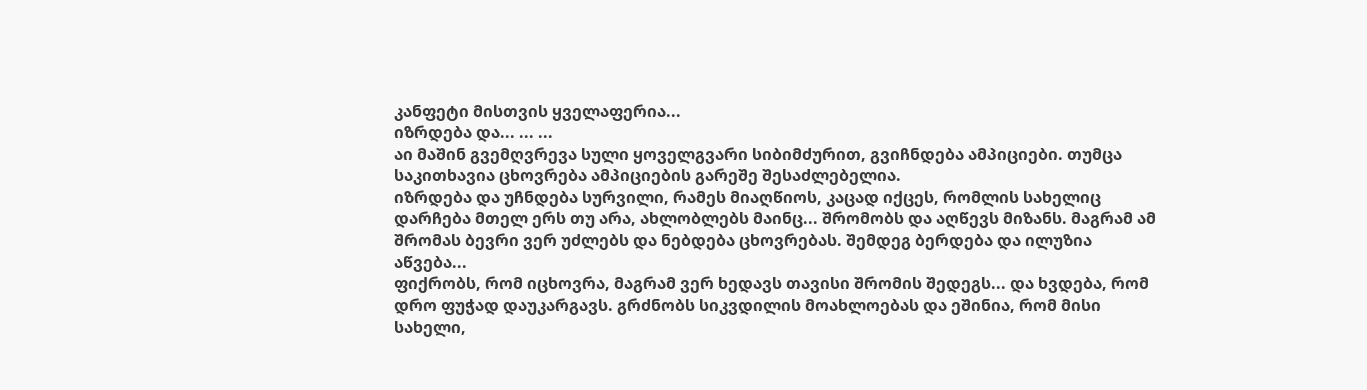კანფეტი მისთვის ყველაფერია...
იზრდება და... ... ...
აი მაშინ გვემღვრევა სული ყოველგვარი სიბიმძურით, გვიჩნდება ამპიციები. თუმცა საკითხავია ცხოვრება ამპიციების გარეშე შესაძლებელია.
იზრდება და უჩნდება სურვილი, რამეს მიაღწიოს, კაცად იქცეს, რომლის სახელიც დარჩება მთელ ერს თუ არა, ახლობლებს მაინც... შრომობს და აღწევს მიზანს. მაგრამ ამ შრომას ბევრი ვერ უძლებს და ნებდება ცხოვრებას. შემდეგ ბერდება და ილუზია აწვება...
ფიქრობს, რომ იცხოვრა, მაგრამ ვერ ხედავს თავისი შრომის შედეგს... და ხვდება, რომ დრო ფუჭად დაუკარგავს. გრძნობს სიკვდილის მოახლოებას და ეშინია, რომ მისი სახელი,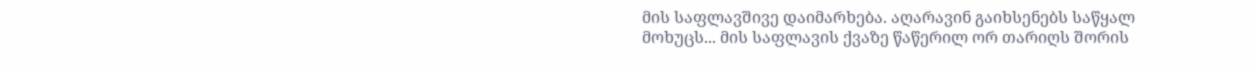მის საფლავშივე დაიმარხება. აღარავინ გაიხსენებს საწყალ მოხუცს... მის საფლავის ქვაზე წაწერილ ორ თარიღს შორის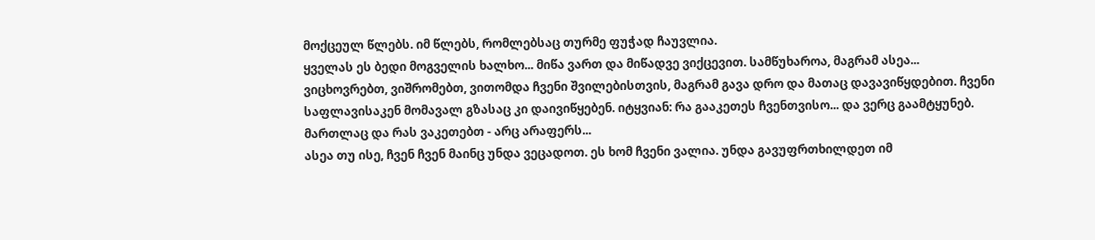მოქცეულ წლებს. იმ წლებს, რომლებსაც თურმე ფუჭად ჩაუვლია.
ყველას ეს ბედი მოგველის ხალხო... მიწა ვართ და მიწადვე ვიქცევით. სამწუხაროა, მაგრამ ასეა...
ვიცხოვრებთ, ვიშრომებთ, ვითომდა ჩვენი შვილებისთვის, მაგრამ გავა დრო და მათაც დავავიწყდებით. ჩვენი საფლავისაკენ მომავალ გზასაც კი დაივიწყებენ. იტყვიან: რა გააკეთეს ჩვენთვისო... და ვერც გაამტყუნებ. მართლაც და რას ვაკეთებთ - არც არაფერს...
ასეა თუ ისე, ჩვენ ჩვენ მაინც უნდა ვეცადოთ. ეს ხომ ჩვენი ვალია. უნდა გავუფრთხილდეთ იმ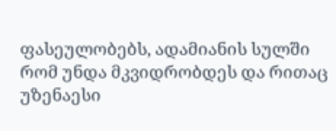ფასეულობებს, ადამიანის სულში რომ უნდა მკვიდრობდეს და რითაც უზენაესი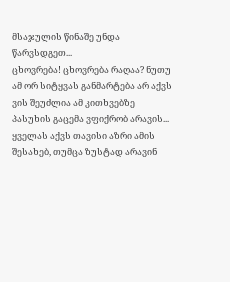მსაჯულის წინაშე უნდა წარვსდგეთ...
ცხოვრება! ცხოვრება რაღაა? ნუთუ ამ ორ სიტყვას განმარტება არ აქვს
ვის შეუძლია ამ კითხვებზე პასუხის გაცემა ვფიქრობ არავის...
ყველას აქვს თავისი აზრი ამის შესახებ, თუმცა ზუსტად არავინ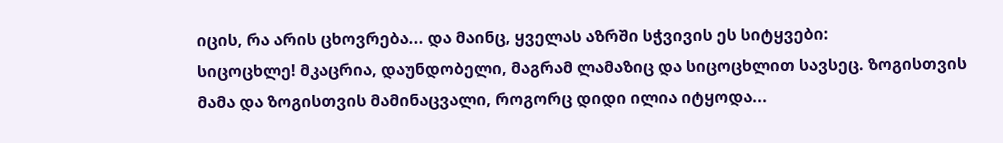იცის, რა არის ცხოვრება... და მაინც, ყველას აზრში სჭვივის ეს სიტყვები:
სიცოცხლე! მკაცრია, დაუნდობელი, მაგრამ ლამაზიც და სიცოცხლით სავსეც. ზოგისთვის მამა და ზოგისთვის მამინაცვალი, როგორც დიდი ილია იტყოდა...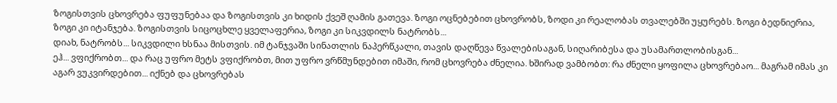ზოგისთვის ცხოვრება ფუფუნებაა და ზოგისთვის კი ხიდის ქვეშ ღამის გათევა. ზოგი ოცნებებით ცხოვრობს, ზოდი კი რეალობას თვალებში უყურებს. ზოგი ბედნიერია, ზოგი კი იტანჯება. ზოგისთვის სიცოცხლე ყველაფერია, ზოგი კი სიკვდილს ნატრობს...
დიახ, ნატრობს... სიკვდილი ხსნაა მისთვის. იმ ტანჯვაში სინათლის ნაპერწკალი, თავის დაღწევა წვალებისაგან, სიღარიბესა და უსამართლობისგან...
ეჰ... ვფიქრობთ... და რაც უფრო მეტს ვფიქრობთ, მით უფრო ვრწმუნდებით იმაში, რომ ცხოვრება ძნელია. ხშირად ვამბობთ: რა ძნელი ყოფილა ცხოვრებაო... მაგრამ იმას კი აგარ ვუკვირდებით... იქნებ და ცხოვრებას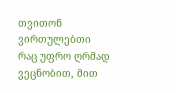თვითონ ვირთულებთი
რაც უფრო ღრმად ვეცნობით, მით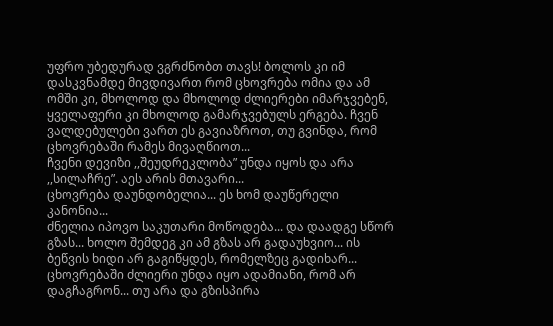უფრო უბედურად ვგრძნობთ თავს! ბოლოს კი იმ დასკვნამდე მივდივართ რომ ცხოვრება ომია და ამ ომში კი, მხოლოდ და მხოლოდ ძლიერები იმარჯვებენ, ყველაფერი კი მხოლოდ გამარჯვებულს ერგება. ჩვენ ვალდებულები ვართ ეს გავიაზროთ, თუ გვინდა, რომ ცხოვრებაში რამეს მივაღწიოთ...
ჩვენი დევიზი ,,შეუდრეკლობა” უნდა იყოს და არა ,,სილაჩრე”. აეს არის მთავარი...
ცხოვრება დაუნდობელია... ეს ხომ დაუწერელი კანონია...
ძნელია იპოვო საკუთარი მოწოდება... და დაადგე სწორ გზას... ხოლო შემდეგ კი ამ გზას არ გადაუხვიო... ის ბეწვის ხიდი არ გაგიწყდეს, რომელზეც გადიხარ...
ცხოვრებაში ძლიერი უნდა იყო ადამიანი, რომ არ დაგჩაგრონ... თუ არა და გზისპირა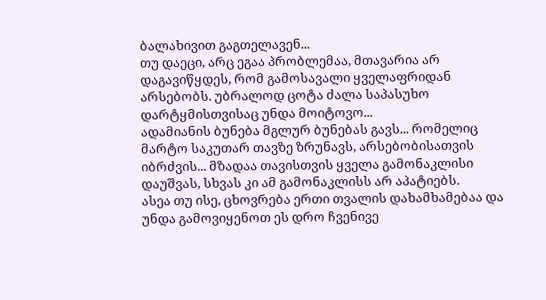ბალახივით გაგთელავენ...
თუ დაეცი, არც ეგაა პრობლემაა, მთავარია არ დაგავიწყდეს, რომ გამოსავალი ყველაფრიდან არსებობს. უბრალოდ ცოტა ძალა საპასუხო დარტყმისთვისაც უნდა მოიტოვო...
ადამიანის ბუნება მგლურ ბუნებას გავს... რომელიც მარტო საკუთარ თავზე ზრუნავს, არსებობისათვის იბრძვის... მზადაა თავისთვის ყველა გამონაკლისი დაუშვას, სხვას კი ამ გამონაკლისს არ აპატიებს.
ასეა თუ ისე, ცხოვრება ერთი თვალის დახამხამებაა და უნდა გამოვიყენოთ ეს დრო ჩვენივე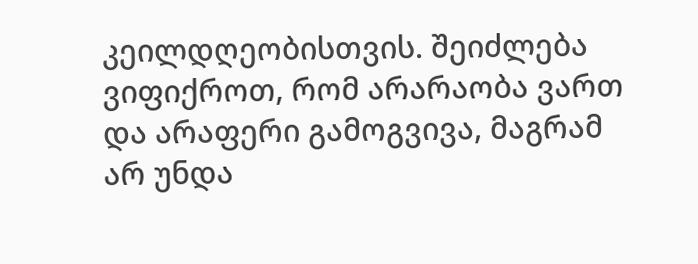კეილდღეობისთვის. შეიძლება ვიფიქროთ, რომ არარაობა ვართ და არაფერი გამოგვივა, მაგრამ არ უნდა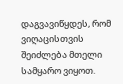დაგვავიწყდეს, რომ ვიღაცისთვის შეიძლება მთელი სამყარო ვიყოთ.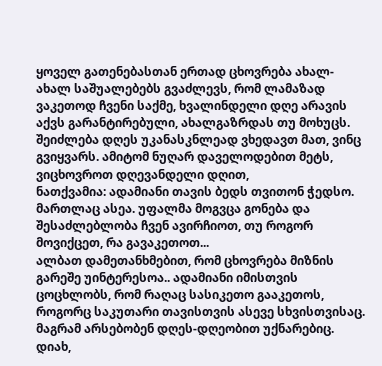ყოველ გათენებასთან ერთად ცხოვრება ახალ-ახალ საშუალებებს გვაძლევს, რომ ლამაზად ვაკეთოდ ჩვენი საქმე, ხვალინდელი დღე არავის აქვს გარანტირებული, ახალგაზრდას თუ მოხუცს. შეიძლება დღეს უკანასკნლეად ვხედავთ მათ, ვინც გვიყვარს. ამიტომ ნუღარ დაველოდებით მეტს, ვიცხოვროთ დღევანდელი დღით,
ნათქვამია: ადამიანი თავის ბედს თვითონ ჭედსო. მართლაც ასეა. უფალმა მოგვცა გონება და შესაძლებლობა ჩვენ ავირჩიოთ, თუ როგორ მოვიქცეთ, რა გავაკეთოთ...
ალბათ დამეთანხმებით, რომ ცხოვრება მიზნის გარეშე უინტერესოა.. ადამიანი იმისთვის ცოცხლობს, რომ რაღაც სასიკეთო გააკეთოს, როგორც საკუთარი თავისთვის ასევე სხვისთვისაც. მაგრამ არსებობენ დღეს-დღეობით უქნარებიც. დიახ,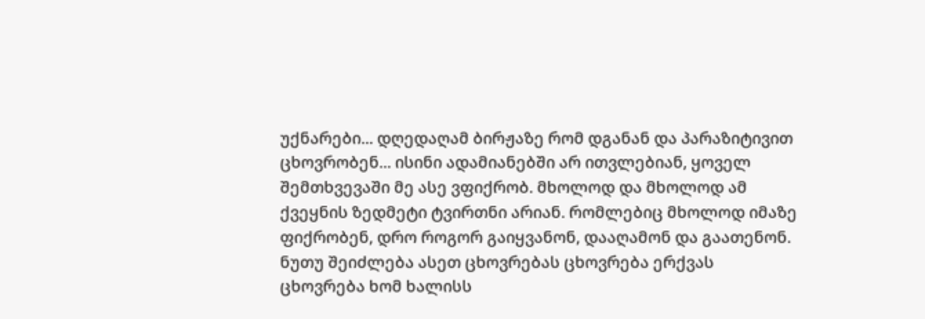უქნარები... დღედაღამ ბირჟაზე რომ დგანან და პარაზიტივით ცხოვრობენ... ისინი ადამიანებში არ ითვლებიან, ყოველ შემთხვევაში მე ასე ვფიქრობ. მხოლოდ და მხოლოდ ამ ქვეყნის ზედმეტი ტვირთნი არიან. რომლებიც მხოლოდ იმაზე ფიქრობენ, დრო როგორ გაიყვანონ, დააღამონ და გაათენონ. ნუთუ შეიძლება ასეთ ცხოვრებას ცხოვრება ერქვას
ცხოვრება ხომ ხალისს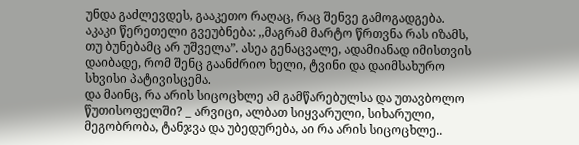უნდა გაძლევდეს, გააკეთო რაღაც, რაც შენვე გამოგადგება. აკაკი წერეთელი გვეუბნება: ,,მაგრამ მარტო წრთვნა რას იზამს, თუ ბუნებამც არ უშველა”. ასეა გენაცვალე, ადამიანად იმისთვის დაიბადე, რომ შენც გაანძრიო ხელი, ტვინი და დაიმსახურო სხვისი პატივისცემა.
და მაინც, რა არის სიცოცხლე ამ გამწარებულსა და უთავბოლო წუთისოფელში? _ არვიცი, ალბათ სიყვარული, სიხარული, მეგობრობა, ტანჯვა და უბედურება, აი რა არის სიცოცხლე..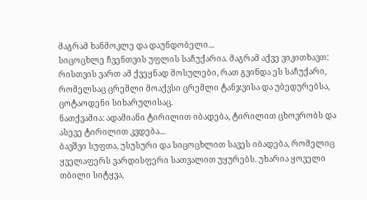მაგრამ ხანმოკლე და დაუნდობელი...
სიცოცხლე ჩვენთვის უფლის საჩუქარია. მაგრამ აქვე ვიკითხავთ: რისთვის ვართ ამ ქვეყნად მოსულები, რათ გვინდა ეს საჩუქარი, რომელსაც ცრემლი მოაქვსი ცრემლი ტანჯვისა და უბედურებსა, ცოტაოდენი სიხარულისაც.
ნათქვამია: ადამიანი ტირილით იბადება, ტირილით ცხოვრობს და ასევე ტირილით კვდება...
ბავშვი სუფთა, უსუსური და სიცოცხლით სავეს იბადება, რომელიც ყველაფერს ვარდისფერი სათვალით უყურებს. უხარია ყოველი თბილი სიტყვა,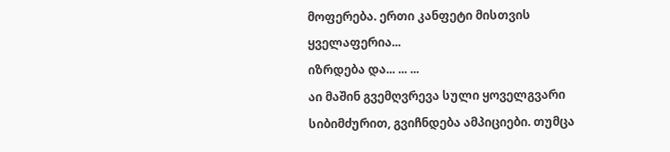მოფერება. ერთი კანფეტი მისთვის ყველაფერია...
იზრდება და... ... ...
აი მაშინ გვემღვრევა სული ყოველგვარი სიბიმძურით, გვიჩნდება ამპიციები. თუმცა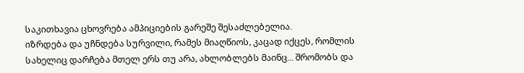საკითხავია ცხოვრება ამპიციების გარეშე შესაძლებელია.
იზრდება და უჩნდება სურვილი, რამეს მიაღწიოს, კაცად იქცეს, რომლის სახელიც დარჩება მთელ ერს თუ არა, ახლობლებს მაინც... შრომობს და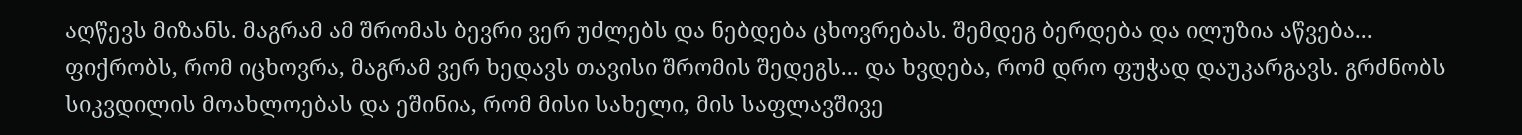აღწევს მიზანს. მაგრამ ამ შრომას ბევრი ვერ უძლებს და ნებდება ცხოვრებას. შემდეგ ბერდება და ილუზია აწვება...
ფიქრობს, რომ იცხოვრა, მაგრამ ვერ ხედავს თავისი შრომის შედეგს... და ხვდება, რომ დრო ფუჭად დაუკარგავს. გრძნობს სიკვდილის მოახლოებას და ეშინია, რომ მისი სახელი, მის საფლავშივე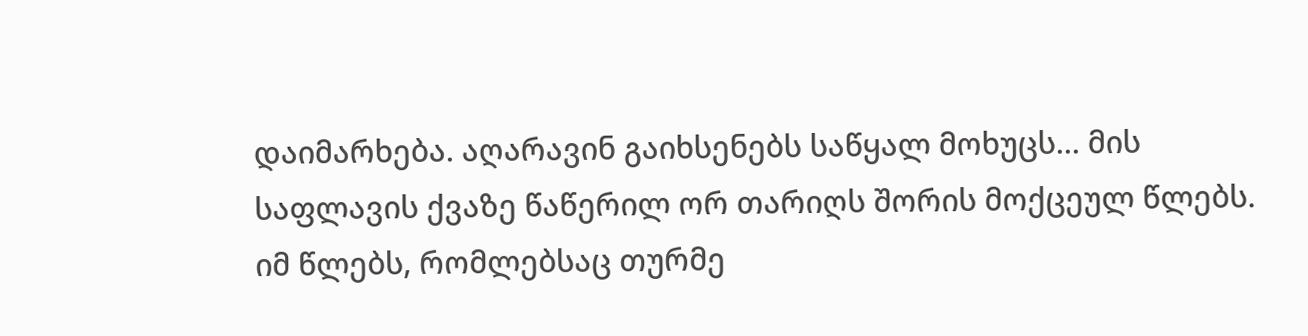დაიმარხება. აღარავინ გაიხსენებს საწყალ მოხუცს... მის საფლავის ქვაზე წაწერილ ორ თარიღს შორის მოქცეულ წლებს. იმ წლებს, რომლებსაც თურმე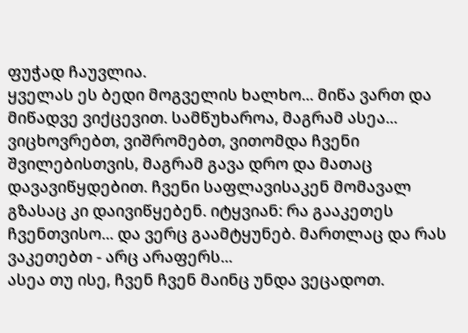ფუჭად ჩაუვლია.
ყველას ეს ბედი მოგველის ხალხო... მიწა ვართ და მიწადვე ვიქცევით. სამწუხაროა, მაგრამ ასეა...
ვიცხოვრებთ, ვიშრომებთ, ვითომდა ჩვენი შვილებისთვის, მაგრამ გავა დრო და მათაც დავავიწყდებით. ჩვენი საფლავისაკენ მომავალ გზასაც კი დაივიწყებენ. იტყვიან: რა გააკეთეს ჩვენთვისო... და ვერც გაამტყუნებ. მართლაც და რას ვაკეთებთ - არც არაფერს...
ასეა თუ ისე, ჩვენ ჩვენ მაინც უნდა ვეცადოთ.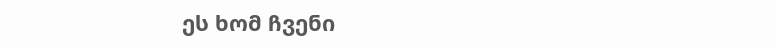ეს ხომ ჩვენი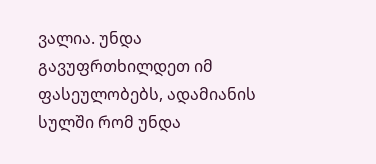ვალია. უნდა გავუფრთხილდეთ იმ ფასეულობებს, ადამიანის სულში რომ უნდა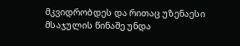მკვიდრობდეს და რითაც უზენაესი მსაჯულის წინაშე უნდა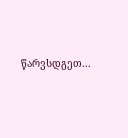წარვსდგეთ...